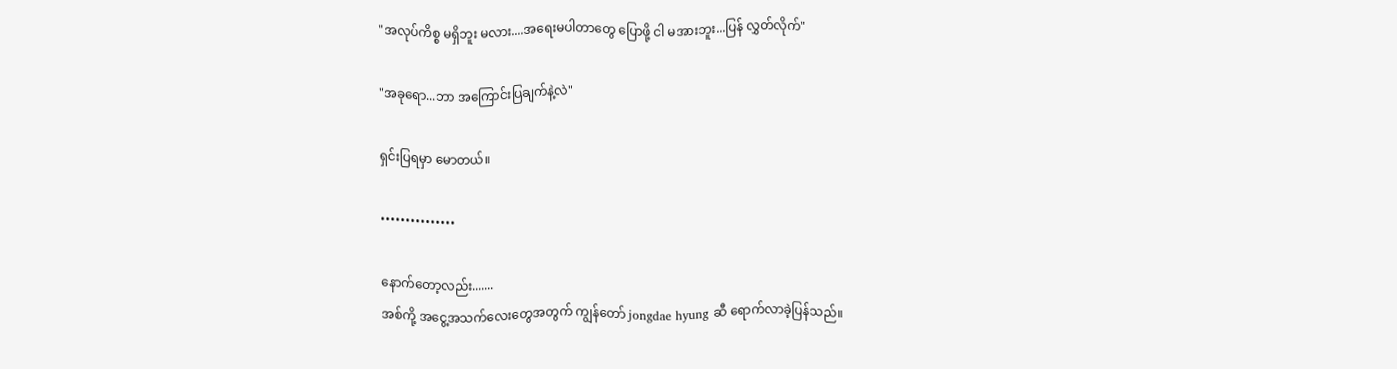"အလုပ်ကိစ္စ မရှိဘူး မလား....အရေးမပါတာတွေ ပြောဖို့ ငါ မအားဘူး...ပြန် လွှတ်လိုက်"

"အခုရော...ဘာ အကြောင်းပြချက်နဲ့လဲ"

ရှင်းပြရမှာ မောတယ်။

•••••••••••••••

နောက်တော့လည်း.......
အစ်ကို့ အငွေ့အသက်လေးတွေအတွက် ကျွန်တော် jongdae hyung ဆီ ရောက်လာခဲ့ပြန်သည်။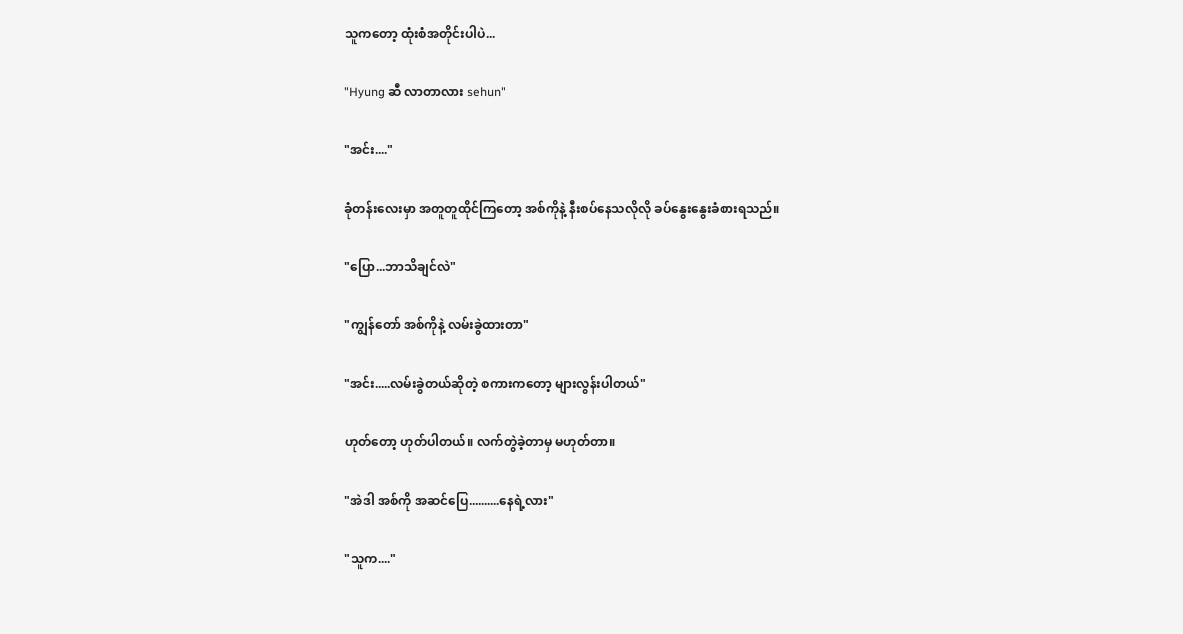သူကတော့ ထုံးစံအတိုင်းပါပဲ...

"Hyung ဆီ လာတာလား sehun"

"အင်း...."

ခုံတန်းလေးမှာ အတူတူထိုင်ကြတော့ အစ်ကိုနဲ့ နီးစပ်နေသလိုလို ခပ်နွေးနွေးခံစားရသည်။

"ပြော...ဘာသိချင်လဲ"

"ကျွန်တော် အစ်ကိုနဲ့ လမ်းခွဲထားတာ"

"အင်း.....လမ်းခွဲတယ်ဆိုတဲ့ စကားကတော့ များလွန်းပါတယ်"

ဟုတ်တော့ ဟုတ်ပါတယ်။ လက်တွဲခဲ့တာမှ မဟုတ်တာ။

"အဲဒါ အစ်ကို အဆင်ပြေ..........နေရဲ့လား"

"သူက...."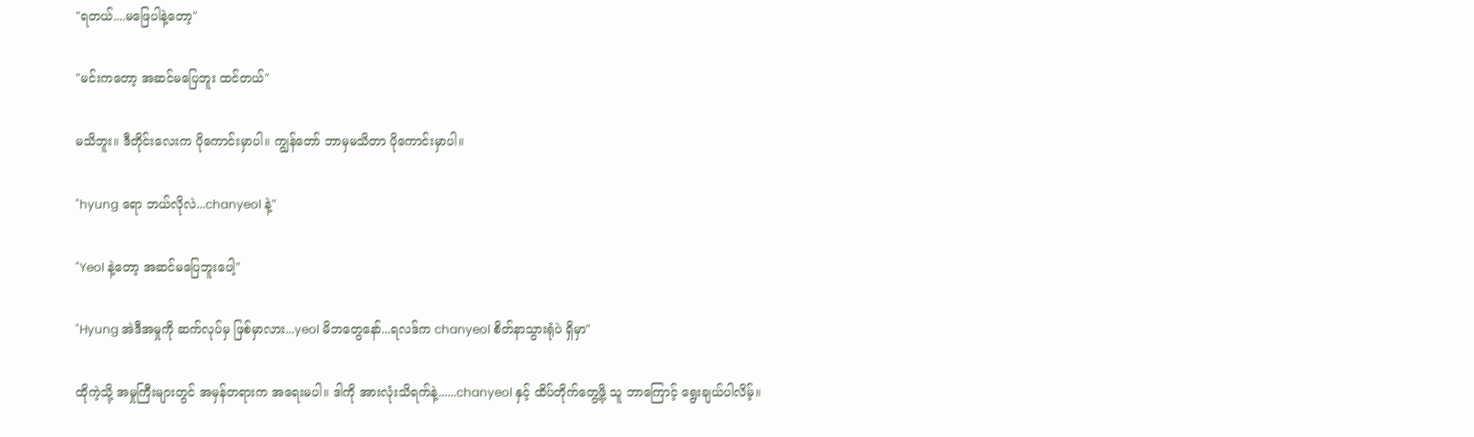"ရတယ်....မဖြေပါနဲ့တော့"

"မင်းကတော့ အဆင်မပြေဘူး ထင်တယ်"

မသိဘူး။ ဒီတိုင်းလေးက ပိုကောင်းမှာပါ။ ကျွန်တော် ဘာမှမသိတာ ပိုကောင်းမှာပါ။

"hyung ရော ဘယ်လိုလဲ...chanyeol နဲ့"

"Yeol နဲ့တော့ အဆင်မပြေဘူးပေါ့"

"Hyung အဲဒီအမှုကို ဆက်လုပ်မှ ဖြစ်မှာလား...yeol မိဘတွေနော်...ရလဒ်က chanyeol စိတ်နာသွားရုံပဲ ရှိမှာ"

ထိုကဲ့သို့ အမှုကြီးများတွင် အမှန်တရားက အရေးမပါ။ ဒါကို အားလုံးသိရက်နဲ့......chanyeol နှင့် ထိပ်တိုက်တွေ့ဖို့ သူ ဘာကြောင့် ရွေးချယ်ပါလိမ့်။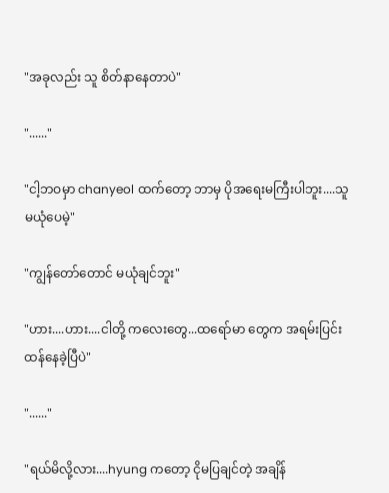"အခုလည်း သူ စိတ်နာနေတာပဲ"

"......"

"ငါ့ဘဝမှာ chanyeol ထက်တော့ ဘာမှ ပိုအရေးမကြီးပါဘူး....သူ မယုံပေမဲ့"

"ကျွန်တော်တောင် မယုံချင်ဘူး"

"ဟား....ဟား....ငါတို့ ကလေးတွေ...ထရော်မာ တွေက အရမ်းပြင်းထန်နေခဲ့ပြီပဲ"

"......"

"ရယ်မိလို့လား....hyung ကတော့ ငိုမပြချင်တဲ့ အချိန်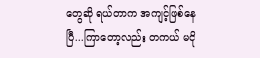တွေဆို ရယ်တာက အကျင့်ဖြစ်နေပြီ...ကြာတော့လည်း တကယ် မငို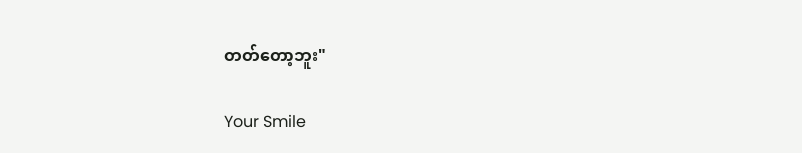တတ်တော့ဘူး"

Your Smile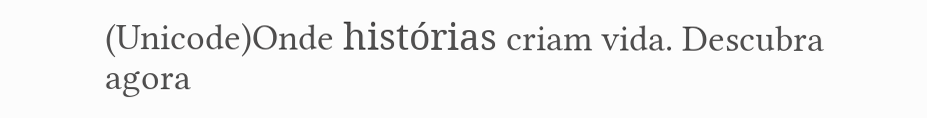(Unicode)Onde histórias criam vida. Descubra agora